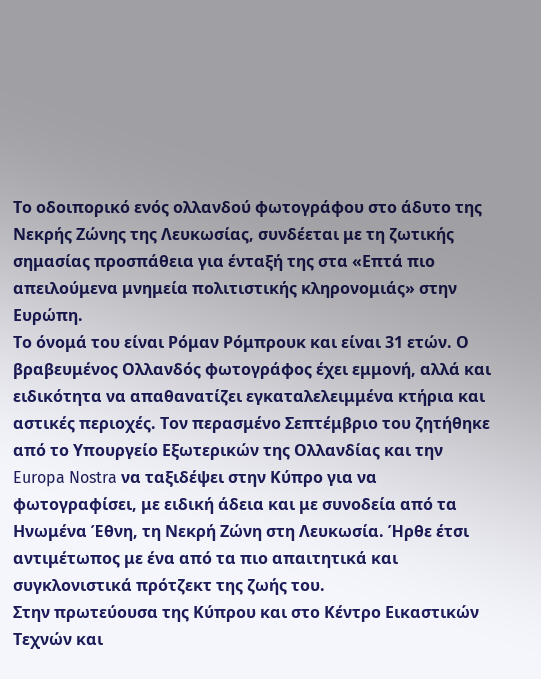Το οδοιπορικό ενός ολλανδού φωτογράφου στο άδυτο της Νεκρής Ζώνης της Λευκωσίας, συνδέεται με τη ζωτικής σημασίας προσπάθεια για ένταξή της στα «Επτά πιο απειλούμενα μνημεία πολιτιστικής κληρονομιάς» στην Ευρώπη.
Το όνομά του είναι Ρόμαν Ρόμπρουκ και είναι 31 ετών. Ο βραβευμένος Ολλανδός φωτογράφος έχει εμμονή, αλλά και ειδικότητα να απαθανατίζει εγκαταλελειμμένα κτήρια και αστικές περιοχές. Τον περασμένο Σεπτέμβριο του ζητήθηκε από το Υπουργείο Εξωτερικών της Ολλανδίας και την Europa Nostra να ταξιδέψει στην Κύπρο για να φωτογραφίσει, με ειδική άδεια και με συνοδεία από τα Ηνωμένα Έθνη, τη Νεκρή Ζώνη στη Λευκωσία. Ήρθε έτσι αντιμέτωπος με ένα από τα πιο απαιτητικά και συγκλονιστικά πρότζεκτ της ζωής του.
Στην πρωτεύουσα της Κύπρου και στο Κέντρο Εικαστικών Τεχνών και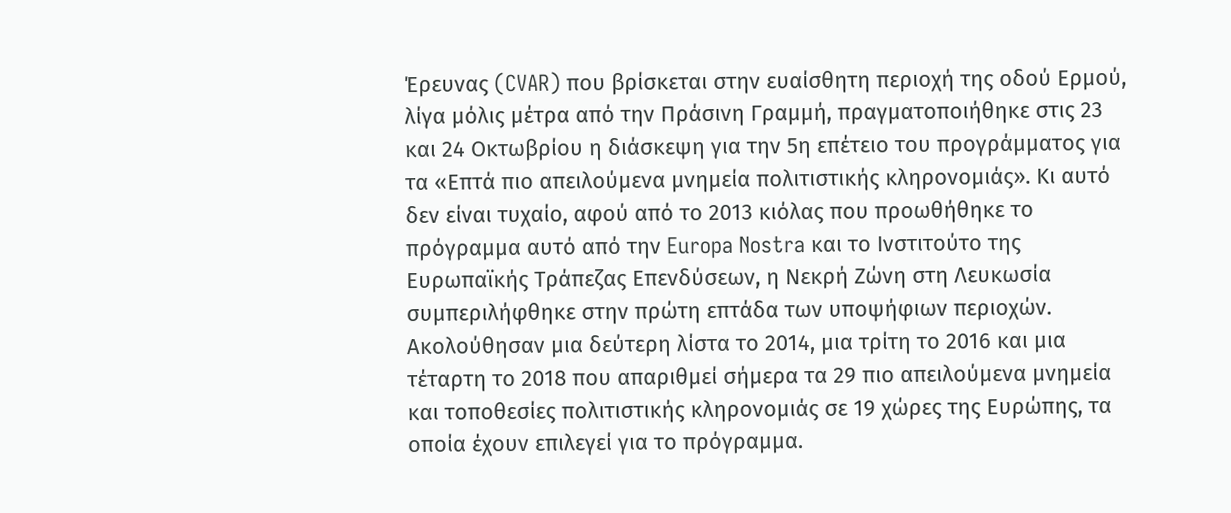Έρευνας (CVAR) που βρίσκεται στην ευαίσθητη περιοχή της οδού Ερμού, λίγα μόλις μέτρα από την Πράσινη Γραμμή, πραγματοποιήθηκε στις 23 και 24 Οκτωβρίου η διάσκεψη για την 5η επέτειο του προγράμματος για τα «Επτά πιο απειλούμενα μνημεία πολιτιστικής κληρονομιάς». Κι αυτό δεν είναι τυχαίο, αφού από το 2013 κιόλας που προωθήθηκε το πρόγραμμα αυτό από την Europa Nostra και το Ινστιτούτο της Ευρωπαϊκής Τράπεζας Επενδύσεων, η Νεκρή Ζώνη στη Λευκωσία συμπεριλήφθηκε στην πρώτη επτάδα των υποψήφιων περιοχών. Ακολούθησαν μια δεύτερη λίστα το 2014, μια τρίτη το 2016 και μια τέταρτη το 2018 που απαριθμεί σήμερα τα 29 πιο απειλούμενα μνημεία και τοποθεσίες πολιτιστικής κληρονομιάς σε 19 χώρες της Ευρώπης, τα οποία έχουν επιλεγεί για το πρόγραμμα.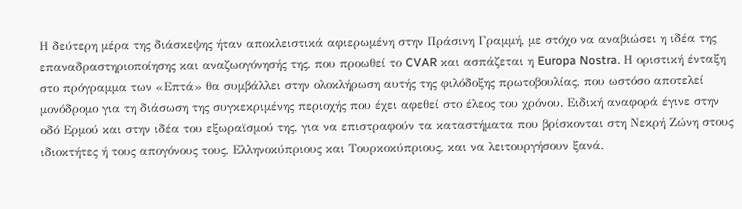Η δεύτερη μέρα της διάσκεψης ήταν αποκλειστικά αφιερωμένη στην Πράσινη Γραμμή, με στόχο να αναβιώσει η ιδέα της επαναδραστηριοποίησης και αναζωογόνησής της, που προωθεί το CVAR και ασπάζεται η Europa Nostra. Η οριστική ένταξη στο πρόγραμμα των «Επτά» θα συμβάλλει στην ολοκλήρωση αυτής της φιλόδοξης πρωτοβουλίας, που ωστόσο αποτελεί μονόδρομο για τη διάσωση της συγκεκριμένης περιοχής που έχει αφεθεί στο έλεος του χρόνου. Ειδική αναφορά έγινε στην οδό Ερμού και στην ιδέα του εξωραϊσμού της, για να επιστραφούν τα καταστήματα που βρίσκονται στη Νεκρή Ζώνη στους ιδιοκτήτες ή τους απογόνους τους, Ελληνοκύπριους και Τουρκοκύπριους, και να λειτουργήσουν ξανά.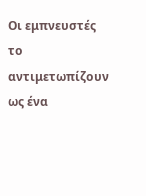Οι εμπνευστές το αντιμετωπίζουν ως ένα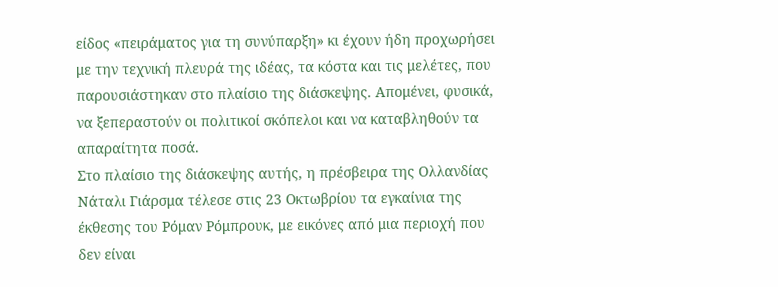είδος «πειράματος για τη συνύπαρξη» κι έχουν ήδη προχωρήσει με την τεχνική πλευρά της ιδέας, τα κόστα και τις μελέτες, που παρουσιάστηκαν στο πλαίσιο της διάσκεψης. Απομένει, φυσικά, να ξεπεραστούν οι πολιτικοί σκόπελοι και να καταβληθούν τα απαραίτητα ποσά.
Στο πλαίσιο της διάσκεψης αυτής, η πρέσβειρα της Ολλανδίας Νάταλι Γιάρσμα τέλεσε στις 23 Οκτωβρίου τα εγκαίνια της έκθεσης του Ρόμαν Ρόμπρουκ, με εικόνες από μια περιοχή που δεν είναι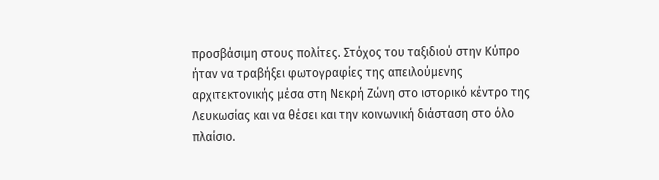προσβάσιμη στους πολίτες. Στόχος του ταξιδιού στην Κύπρο ήταν να τραβήξει φωτογραφίες της απειλούμενης αρχιτεκτονικής μέσα στη Νεκρή Ζώνη στο ιστορικό κέντρο της Λευκωσίας και να θέσει και την κοινωνική διάσταση στο όλο πλαίσιο.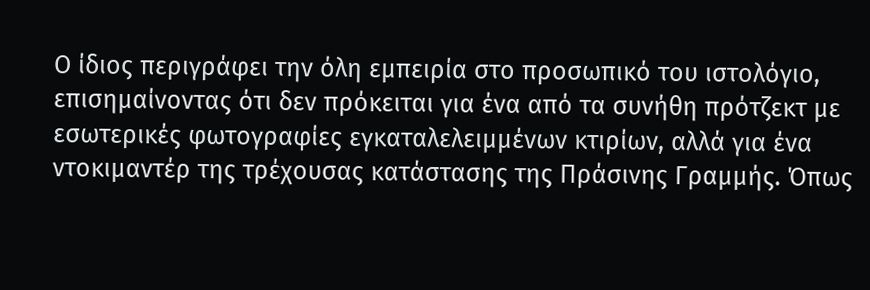Ο ίδιος περιγράφει την όλη εμπειρία στο προσωπικό του ιστολόγιο, επισημαίνοντας ότι δεν πρόκειται για ένα από τα συνήθη πρότζεκτ με εσωτερικές φωτογραφίες εγκαταλελειμμένων κτιρίων, αλλά για ένα ντοκιμαντέρ της τρέχουσας κατάστασης της Πράσινης Γραμμής. Όπως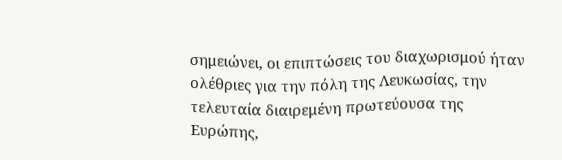σημειώνει, οι επιπτώσεις του διαχωρισμού ήταν ολέθριες για την πόλη της Λευκωσίας, την τελευταία διαιρεμένη πρωτεύουσα της Ευρώπης,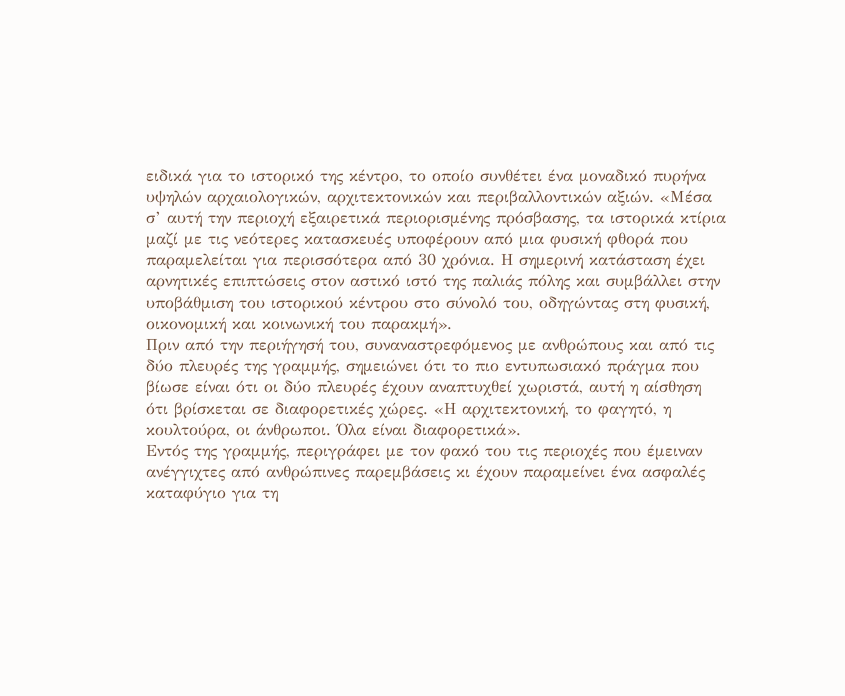ειδικά για το ιστορικό της κέντρο, το οποίο συνθέτει ένα μοναδικό πυρήνα υψηλών αρχαιολογικών, αρχιτεκτονικών και περιβαλλοντικών αξιών. «Μέσα σ’ αυτή την περιοχή εξαιρετικά περιορισμένης πρόσβασης, τα ιστορικά κτίρια μαζί με τις νεότερες κατασκευές υποφέρουν από μια φυσική φθορά που παραμελείται για περισσότερα από 30 χρόνια. Η σημερινή κατάσταση έχει αρνητικές επιπτώσεις στον αστικό ιστό της παλιάς πόλης και συμβάλλει στην υποβάθμιση του ιστορικού κέντρου στο σύνολό του, οδηγώντας στη φυσική, οικονομική και κοινωνική του παρακμή».
Πριν από την περιήγησή του, συναναστρεφόμενος με ανθρώπους και από τις δύο πλευρές της γραμμής, σημειώνει ότι το πιο εντυπωσιακό πράγμα που βίωσε είναι ότι οι δύο πλευρές έχουν αναπτυχθεί χωριστά, αυτή η αίσθηση ότι βρίσκεται σε διαφορετικές χώρες. «Η αρχιτεκτονική, το φαγητό, η κουλτούρα, οι άνθρωποι. Όλα είναι διαφορετικά».
Εντός της γραμμής, περιγράφει με τον φακό του τις περιοχές που έμειναν ανέγγιχτες από ανθρώπινες παρεμβάσεις κι έχουν παραμείνει ένα ασφαλές καταφύγιο για τη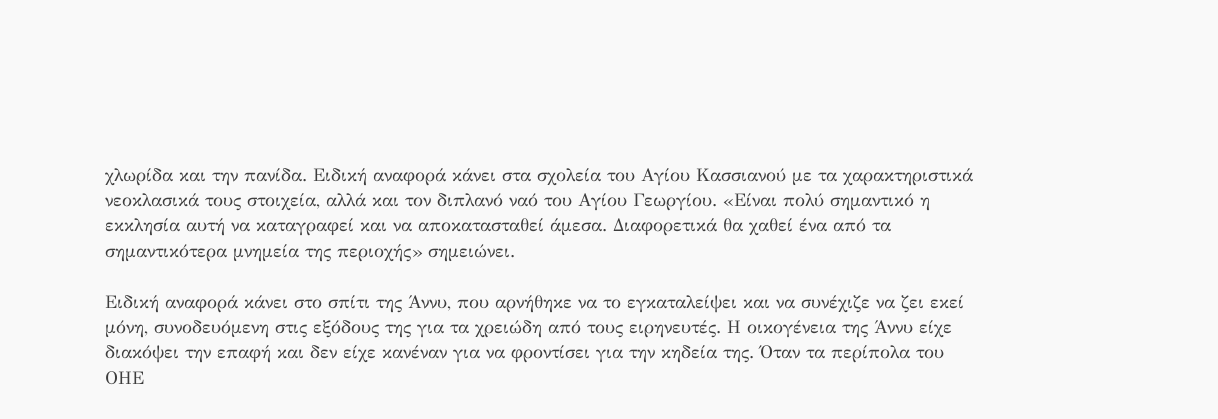χλωρίδα και την πανίδα. Ειδική αναφορά κάνει στα σχολεία του Αγίου Κασσιανού με τα χαρακτηριστικά νεοκλασικά τους στοιχεία, αλλά και τον διπλανό ναό του Αγίου Γεωργίου. «Είναι πολύ σημαντικό η εκκλησία αυτή να καταγραφεί και να αποκατασταθεί άμεσα. Διαφορετικά θα χαθεί ένα από τα σημαντικότερα μνημεία της περιοχής» σημειώνει.

Ειδική αναφορά κάνει στο σπίτι της Άννυ, που αρνήθηκε να το εγκαταλείψει και να συνέχιζε να ζει εκεί μόνη, συνοδευόμενη στις εξόδους της για τα χρειώδη από τους ειρηνευτές. Η οικογένεια της Άννυ είχε διακόψει την επαφή και δεν είχε κανέναν για να φροντίσει για την κηδεία της. Όταν τα περίπολα του ΟΗΕ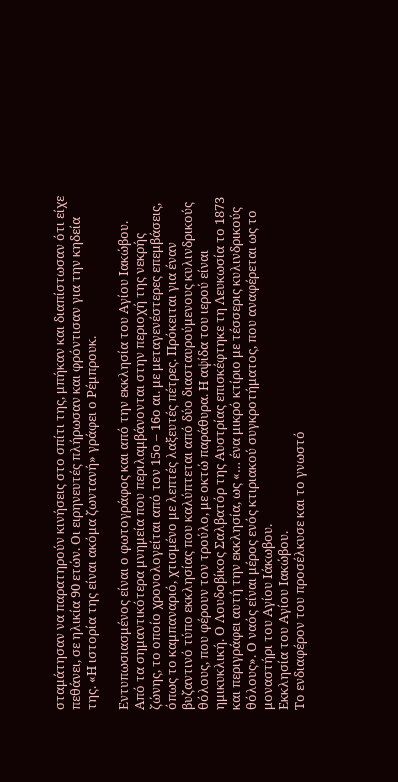σταμάτησαν να παρατηρούν κινήσεις στο σπίτι της, μπήκαν και διαπίστωσαν ότι είχε πεθάνει, σε ηλικία 90 ετών. Οι ειρηνευτές πλήρωσαν και φρόντισαν για την κηδεία της. «Η ιστορία της είναι ακόμα ζωντανή» γράφει ο Ρέμπρουκ.

Εντυπωσιασμένος είναι ο φωτογράφος και από την εκκλησία του Αγίου Ιακώβου. Από τα σημαντικότερα μνημεία που περιλαμβάνονται στην περιοχή της νεκρής ζώνης, το οποίο χρονολογείται από τον 15ο – 16ο αι. με μεταγενέστερες επεμβάσεις, όπως το καμπαναριό, χτισμένο με λεπτές λαξευτές πέτρες. Πρόκειται για έναν βυζαντινό τύπο εκκλησίας που καλύπτεται από δύο διασταυρούμενους κυλινδρικούς θόλους, που φέρουν τον τρούλο, με οκτώ παράθυρα. Η αψίδα του ιερού είναι ημικυκλική. Ο Λουδοβίκος Σαλβατόρ της Αυστρίας επισκέφτηκε τη Λευκωσία το 1873 και περιγράφει αυτή την εκκλησία, ως «… ένα μικρό κτίριο με τέσσερις κυλινδρικούς θόλους». Ο ναός είναι μέρος ενός κτιριακού συγκροτήματος, που αναφέρεται ως το μοναστήρι του Αγίου Ιάκωβου.
Εκκλησία του Αγίου Ιακώβου.
Το ενδιαφέρον του προσέλκυσε και το γνωστό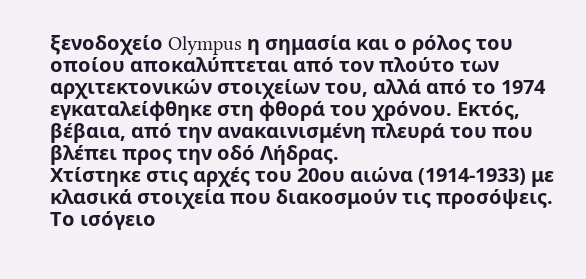ξενοδοχείο Olympus η σημασία και ο ρόλος του οποίου αποκαλύπτεται από τον πλούτο των αρχιτεκτονικών στοιχείων του, αλλά από το 1974 εγκαταλείφθηκε στη φθορά του χρόνου. Εκτός, βέβαια, από την ανακαινισμένη πλευρά του που βλέπει προς την οδό Λήδρας.
Χτίστηκε στις αρχές του 20ου αιώνα (1914-1933) με κλασικά στοιχεία που διακοσμούν τις προσόψεις. Το ισόγειο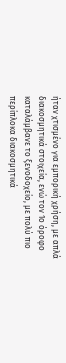ήταν χτισμένο για εμπορική χρήση, με απλά διακοσμητικά στοιχεία, ενώ τον 1ο όροφο καταλάμβανε το ξενοδοχείο, με πολύ πιο περίπλοκα διακοσμητικά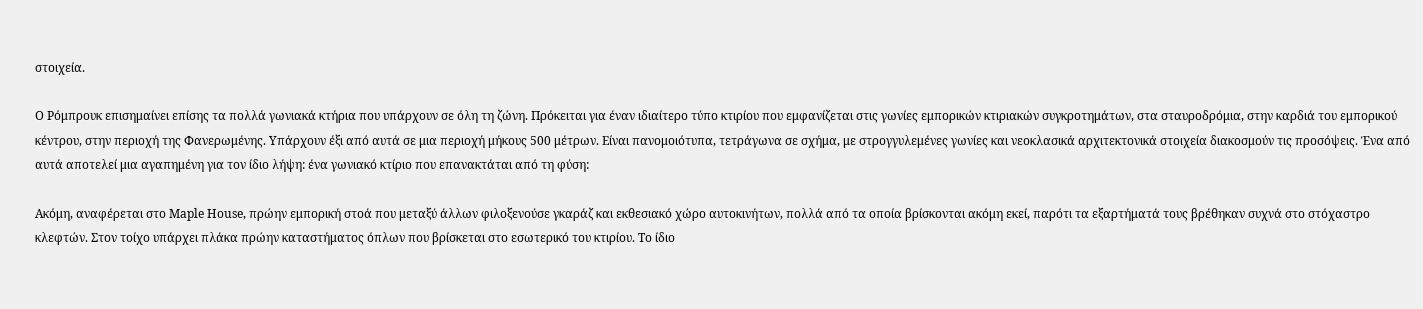στοιχεία.

Ο Ρόμπρουκ επισημαίνει επίσης τα πολλά γωνιακά κτήρια που υπάρχουν σε όλη τη ζώνη. Πρόκειται για έναν ιδιαίτερο τύπο κτιρίου που εμφανίζεται στις γωνίες εμπορικών κτιριακών συγκροτημάτων, στα σταυροδρόμια, στην καρδιά του εμπορικού κέντρου, στην περιοχή της Φανερωμένης. Υπάρχουν έξι από αυτά σε μια περιοχή μήκους 500 μέτρων. Είναι πανομοιότυπα, τετράγωνα σε σχήμα, με στρογγυλεμένες γωνίες και νεοκλασικά αρχιτεκτονικά στοιχεία διακοσμούν τις προσόψεις. Ένα από αυτά αποτελεί μια αγαπημένη για τον ίδιο λήψη: ένα γωνιακό κτίριο που επανακτάται από τη φύση:

Ακόμη, αναφέρεται στο Maple House, πρώην εμπορική στοά που μεταξύ άλλων φιλοξενούσε γκαράζ και εκθεσιακό χώρο αυτοκινήτων, πολλά από τα οποία βρίσκονται ακόμη εκεί, παρότι τα εξαρτήματά τους βρέθηκαν συχνά στο στόχαστρο κλεφτών. Στον τοίχο υπάρχει πλάκα πρώην καταστήματος όπλων που βρίσκεται στο εσωτερικό του κτιρίου. Το ίδιο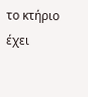το κτήριο έχει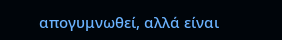απογυμνωθεί, αλλά είναι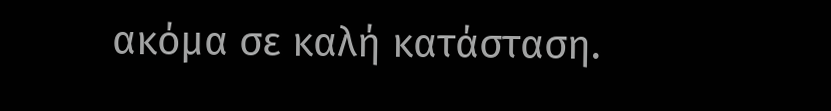ακόμα σε καλή κατάσταση.